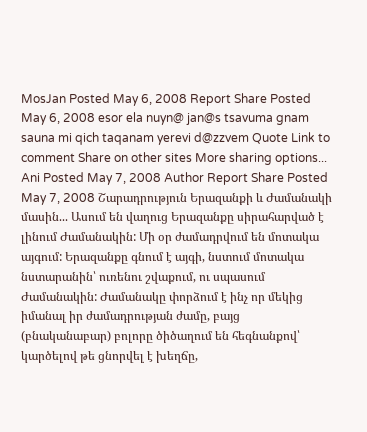MosJan Posted May 6, 2008 Report Share Posted May 6, 2008 esor ela nuyn@ jan@s tsavuma gnam sauna mi qich taqanam yerevi d@zzvem Quote Link to comment Share on other sites More sharing options...
Ani Posted May 7, 2008 Author Report Share Posted May 7, 2008 Շարադրություն Երազանքի և Ժամանակի մասին... Ասում են վաղուց Երազանքը սիրահարված է լինում Ժամանակին: Մի օր ժամադրվում են մոտակա այգում: Երազանքը գնում է այգի, նստում մոտակա նստարանին՝ ուռենու շվաքում, ու սպասում Ժամանակին: Ժամանակը փորձում է ինչ որ մեկից իմանալ իր ժամադրության ժամը, բայց (բնականաբար) բոլորը ծիծաղում են հեգնանքով՝ կարծելով թե ցնորվել է խեղճը,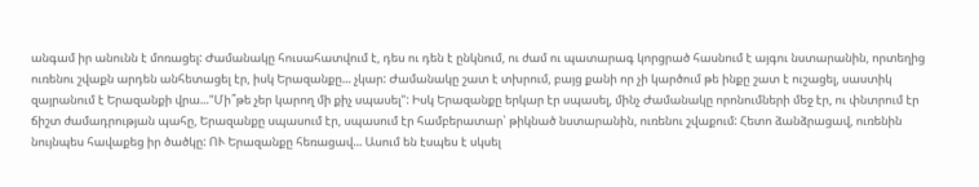անգամ իր անունն է մոռացել: Ժամանակը հուսահատվում է, դես ու դեն է ընկնում, ու ժամ ու պատարագ կորցրած հասնում է այգու նստարանին, որտեղից ուռենու շվաքն արդեն անհետացել էր, իսկ Երազանքը... չկար: Ժամանակը շատ է տխրում, բայց քանի որ չի կարծում թե ինքը շատ է ուշացել, սաստիկ զայրանում է Երազանքի վրա..."Մի՞թե չեր կարող մի քիչ սպասել": Իսկ Երազանքը երկար էր սպասել, մինչ Ժամանակը որոնումների մեջ էր, ու փնտրում էր ճիշտ ժամադրության պահը, Երազանքը սպասում էր, սպասում էր համբերատար՝ թիկնած նստարանին, ուռենու շվաքում: Հետո ձանձրացավ, ուռենին նույնպես հավաքեց իր ծածկը: ՈՒ Երազանքը հեռացավ... Ասում են էսպես է սկսել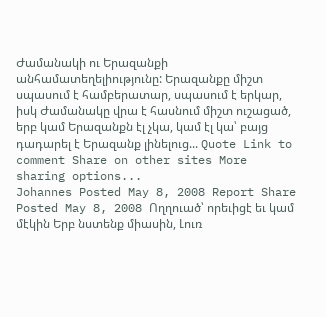Ժամանակի ու Երազանքի անհամատեղելիությունը: Երազանքը միշտ սպասում է համբերատար, սպասում է երկար, իսկ Ժամանակը վրա է հասնում միշտ ուշացած, երբ կամ Երազանքն էլ չկա, կամ էլ կա՝ բայց դադարել է Երազանք լինելուց... Quote Link to comment Share on other sites More sharing options...
Johannes Posted May 8, 2008 Report Share Posted May 8, 2008 Ողղուած՝ որեւիցէ եւ կամ մէկին Երբ նստենք միասին, Լուռ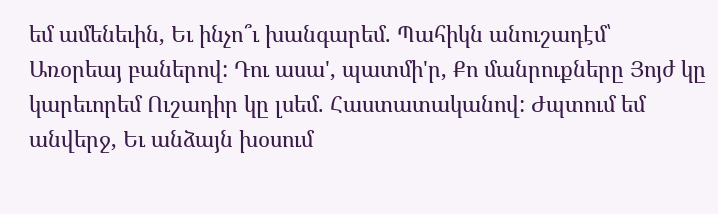եմ ամենեւին, Եւ ինչո՞ւ խանգարեմ. Պահիկն անուշադէմ՝ Առօրեայ բաներով: Դու ասա', պատմի'ր, Քո մանրուքները Յոյժ կը կարեւորեմ Ուշադիր կը լսեմ. Հաստատականով: Ժպտում եմ անվերջ, Եւ անձայն խօսում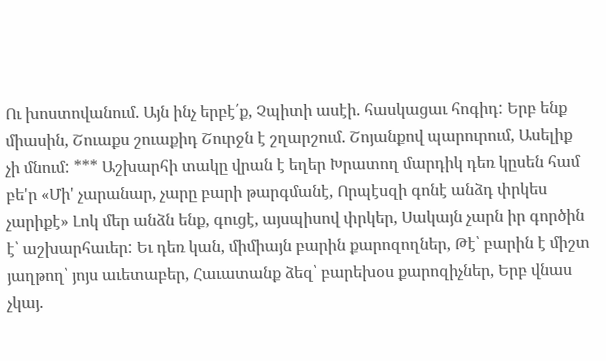Ու խոստովանում. Այն ինչ երբէ՛ք, Չպիտի ասէի. հասկացաւ հոգիդ: Երբ ենք միասին, Շուաքս շուաքիդ Շուրջն է շղարշում. Շոյանքով պարուրում, Ասելիք չի մնում: *** Աշխարհի տակը վրան է եղեր Խրատող մարդիկ դեռ կըսեն համ բե'ր «Մի' չարանար, չարը բարի թարգմանէ, Որպէսզի գոնէ անձդ փրկես չարիքէ» Լոկ մեր անձն ենք, գուցէ, այսպիսով փրկեր, Սակայն չարն իր գործին է՝ աշխարհաւեր: Եւ դեռ կան, միմիայն բարին քարոզողներ, Թէ՝ բարին է միշտ յաղթող՝ յոյս աւետաբեր, Հաւատանք ձեզ՝ բարեխօս քարոզիչներ, Երբ վնաս չկայ.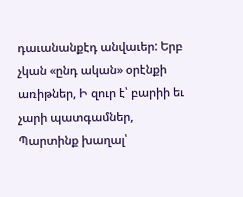դաւանանքէդ անվաւեր: Երբ չկան «ընդ ական» օրէնքի առիթներ, Ի զուր է՝ բարիի եւ չարի պատգամներ, Պարտինք խաղալ՝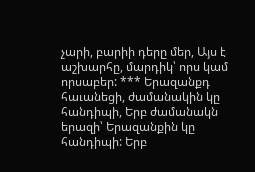չարի, բարիի դերը մեր, Այս է աշխարհը, մարդիկ՝ որս կամ որսաբեր: *** Երազանքդ հաւանեցի, ժամանակին կը հանդիպի, Երբ ժամանակն երազի՝ Երազանքին կը հանդիպի: Երբ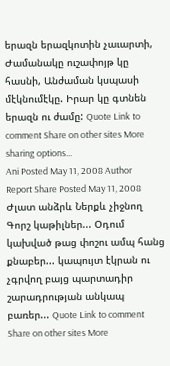երազն երազկոտին չաւարտի, Ժամանակը ուշափոյթ կը հասնի, Անժաման կսպասի մէկնումէկը. Իրար կը գտնեն երազն ու ժամը: Quote Link to comment Share on other sites More sharing options...
Ani Posted May 11, 2008 Author Report Share Posted May 11, 2008 Ժլատ անձրև Ներքև չիջնող Գորշ կաթիլներ... Օդում կախված թաց փոշու ամպ հանց քնաբեր... կապույտ էկրան ու չգրվող բայց պարտադիր շարադրության անկապ բառեր... Quote Link to comment Share on other sites More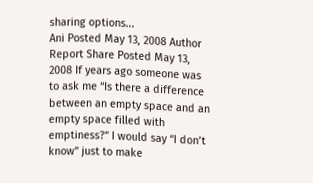sharing options...
Ani Posted May 13, 2008 Author Report Share Posted May 13, 2008 If years ago someone was to ask me “Is there a difference between an empty space and an empty space filled with emptiness?” I would say “I don’t know” just to make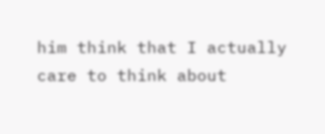him think that I actually care to think about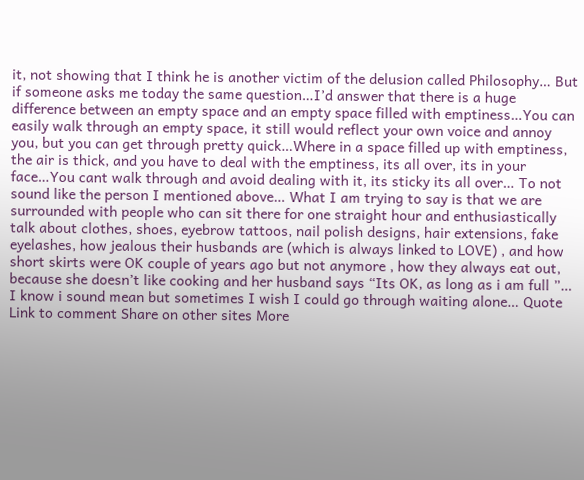it, not showing that I think he is another victim of the delusion called Philosophy… But if someone asks me today the same question…I’d answer that there is a huge difference between an empty space and an empty space filled with emptiness…You can easily walk through an empty space, it still would reflect your own voice and annoy you, but you can get through pretty quick…Where in a space filled up with emptiness, the air is thick, and you have to deal with the emptiness, its all over, its in your face…You cant walk through and avoid dealing with it, its sticky its all over… To not sound like the person I mentioned above… What I am trying to say is that we are surrounded with people who can sit there for one straight hour and enthusiastically talk about clothes, shoes, eyebrow tattoos, nail polish designs, hair extensions, fake eyelashes, how jealous their husbands are (which is always linked to LOVE) , and how short skirts were OK couple of years ago but not anymore , how they always eat out, because she doesn’t like cooking and her husband says “Its OK, as long as i am full ”… I know i sound mean but sometimes I wish I could go through waiting alone… Quote Link to comment Share on other sites More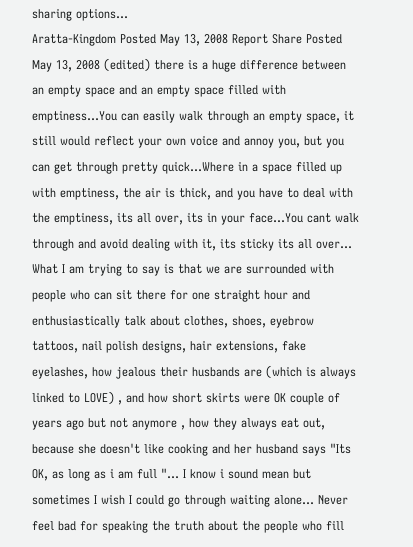sharing options...
Aratta-Kingdom Posted May 13, 2008 Report Share Posted May 13, 2008 (edited) there is a huge difference between an empty space and an empty space filled with emptiness…You can easily walk through an empty space, it still would reflect your own voice and annoy you, but you can get through pretty quick…Where in a space filled up with emptiness, the air is thick, and you have to deal with the emptiness, its all over, its in your face…You cant walk through and avoid dealing with it, its sticky its all over… What I am trying to say is that we are surrounded with people who can sit there for one straight hour and enthusiastically talk about clothes, shoes, eyebrow tattoos, nail polish designs, hair extensions, fake eyelashes, how jealous their husbands are (which is always linked to LOVE) , and how short skirts were OK couple of years ago but not anymore , how they always eat out, because she doesn't like cooking and her husband says "Its OK, as long as i am full "… I know i sound mean but sometimes I wish I could go through waiting alone… Never feel bad for speaking the truth about the people who fill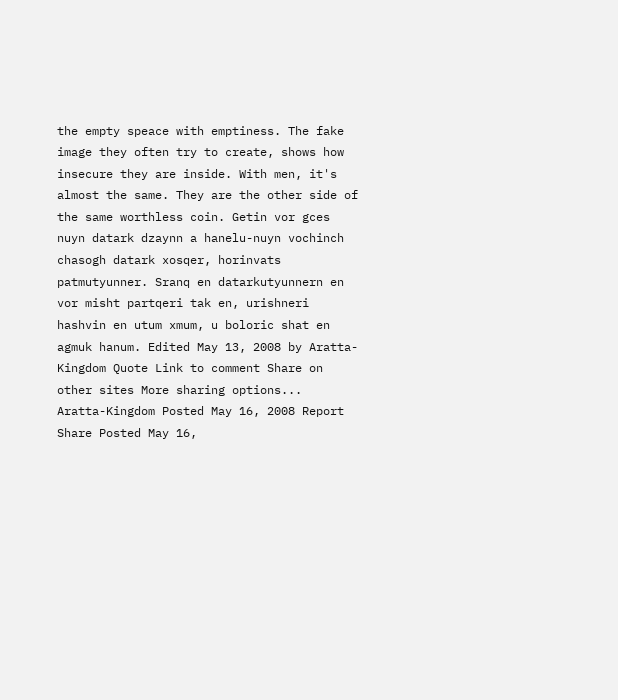the empty speace with emptiness. The fake image they often try to create, shows how insecure they are inside. With men, it's almost the same. They are the other side of the same worthless coin. Getin vor gces nuyn datark dzaynn a hanelu-nuyn vochinch chasogh datark xosqer, horinvats patmutyunner. Sranq en datarkutyunnern en vor misht partqeri tak en, urishneri hashvin en utum xmum, u boloric shat en agmuk hanum. Edited May 13, 2008 by Aratta-Kingdom Quote Link to comment Share on other sites More sharing options...
Aratta-Kingdom Posted May 16, 2008 Report Share Posted May 16,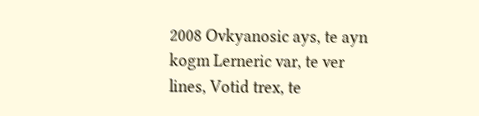2008 Ovkyanosic ays, te ayn kogm Lerneric var, te ver lines, Votid trex, te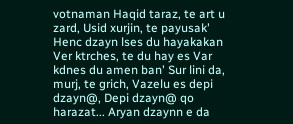votnaman Haqid taraz, te art u zard, Usid xurjin, te payusak' Henc dzayn lses du hayakakan Ver ktrches, te du hay es Var kdnes du amen ban' Sur lini da, murj, te grich, Vazelu es depi dzayn@, Depi dzayn@ qo harazat... Aryan dzaynn e da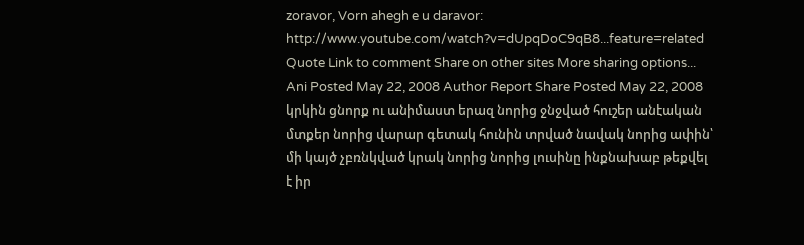zoravor, Vorn ahegh e u daravor: http://www.youtube.com/watch?v=dUpqDoC9qB8...feature=related Quote Link to comment Share on other sites More sharing options...
Ani Posted May 22, 2008 Author Report Share Posted May 22, 2008 կրկին ցնորք ու անիմաստ երազ նորից ջնջված հուշեր անէական մտքեր նորից վարար գետակ հունին տրված նավակ նորից ափին՝ մի կայծ չբռնկված կրակ նորից նորից լուսինը ինքնախաբ թեքվել է իր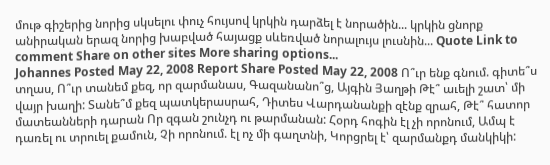մութ գիշերից նորից սկսելու փուչ հույսով կրկին դարձել է նորածին... կրկին ցնորք անիրական երազ նորից խաբված հայացք սևեռված նորալույս լուսնին... Quote Link to comment Share on other sites More sharing options...
Johannes Posted May 22, 2008 Report Share Posted May 22, 2008 Ո՞ւր ենք գնում. գիտե՞ս տղաս, Ո՞ւր տանեմ քեզ, որ զարմանաս, Գազանանո՞ց, Այգին Յաղթի Թէ՞ աւելի շատ՝ մի վայր խաղի: Տանե՞մ քեզ պատկերասրահ, Դիտես Վարդանանքի զէնք զրահ, Թէ՞ հատոր մատեանների դարան Որ զգան շունչդ ու թարմանան: Հօրդ հոգին էլ չի որոնում, Ամպ է դառել ու տրուել քամուն, Չի որոնում. էլ ոչ մի գաղտնի, Կորցրել է՝ զարմանքդ մանկիկի: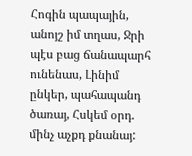Հոգին պապային, անոյշ իմ տղաս, Ջրի պէս բաց ճանապարհ ունենաս, Լինիմ ընկեր, պահապանդ ծառայ, Հսկեմ օրդ. մինչ աչքդ քնանայ: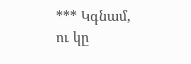*** Կգնամ, ու կը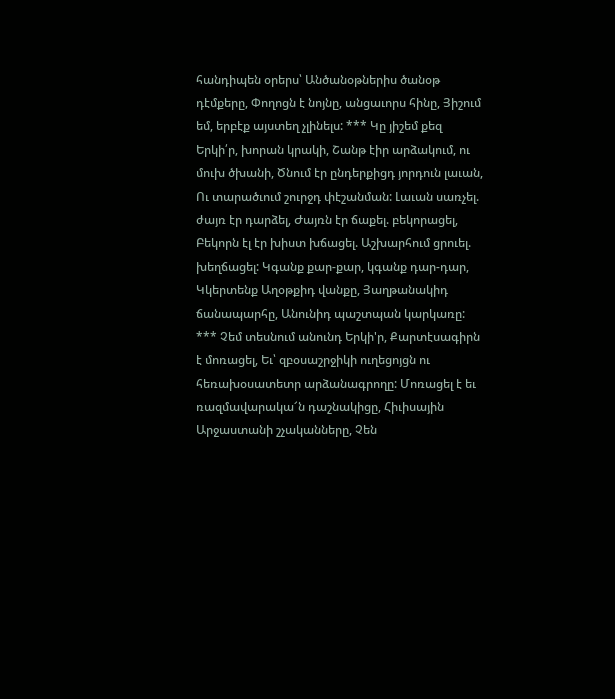հանդիպեն օրերս՝ Անծանօթներիս ծանօթ դէմքերը, Փողոցն է նոյնը, անցաւորս հինը, Յիշում եմ, երբէք այստեղ չլինելս: *** Կը յիշեմ քեզ Երկի՛ր, խորան կրակի, Շանթ էիր արձակում, ու մուխ ծխանի, Ծնում էր ընդերքիցդ յորդուն լաւան, Ու տարածւում շուրջդ փէշանման: Լաւան սառչել. ժայռ էր դարձել, Ժայռն էր ճաքել. բեկորացել, Բեկորն էլ էր խիստ խճացել. Աշխարհում ցրուել. խեղճացել: Կգանք քար-քար, կգանք դար-դար, Կկերտենք Աղօթքիդ վանքը, Յաղթանակիդ ճանապարհը, Անունիդ պաշտպան կարկառը: *** Չեմ տեսնում անունդ Երկի'ր, Քարտէսագիրն է մոռացել, Եւ՝ զբօսաշրջիկի ուղեցոյցն ու հեռախօսատետր արձանագրողը: Մոռացել է եւ ռազմավարակա՜ն դաշնակիցը, Հիւիսային Արջաստանի շչականները, Չեն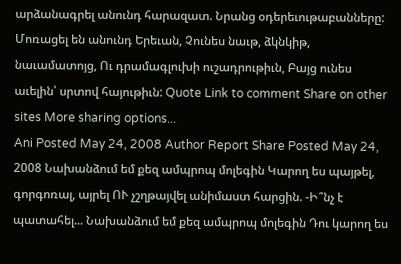արձանագրել անունդ հարազատ. Նրանց օդերեւութաբանները: Մոռացել են անունդ Երեւան, Չունես նաւթ, ձկնկիթ, նաւամատոյց, Ու դրամագլուխի ուշադրութիւն, Բայց ունես աւելին՝ սրտով հայութիւն: Quote Link to comment Share on other sites More sharing options...
Ani Posted May 24, 2008 Author Report Share Posted May 24, 2008 Նախանձում եմ քեզ ամպրոպ մոլեգին Կարող ես պայթել, գորգոռալ, այրել ՈՒ չշղթայվել անիմաստ հարցին. -Ի՞նչ է պատահել... Նախանձում եմ քեզ ամպրոպ մոլեգին Դու կարող ես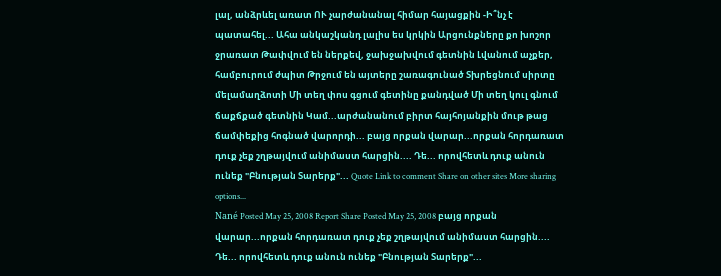լալ, անձրևել առատ ՈՒ չարժանանալ հիմար հայացքին -Ի՞նչ է պատահել... Ահա անկաշկանդ լալիս ես կրկին Արցունքները քո խոշոր ջրառատ Թափվում են ներքեվ, ջախջախվում գետնին Լվանում աչքեր, համբուրում ժպիտ Թրջում են այտերը շառագունած Տխրեցնում սիրտը մելամաղձոտի Մի տեղ փոս գցում գետինը քանդված Մի տեղ կուլ գնում ճաքճքած գետնին Կամ...արժանանում բիրտ հայհոյանքին մութ թաց ճամփեքից հոգնած վարորդի... բայց որքան վարար...որքան հորդառատ դուք չեք շղթայվում անիմաստ հարցին.... Դե... որովհետև դուք անուն ունեք "Բնության Տարերք"... Quote Link to comment Share on other sites More sharing options...
Nané Posted May 25, 2008 Report Share Posted May 25, 2008 բայց որքան վարար...որքան հորդառատ դուք չեք շղթայվում անիմաստ հարցին.... Դե... որովհետև դուք անուն ունեք "Բնության Տարերք"...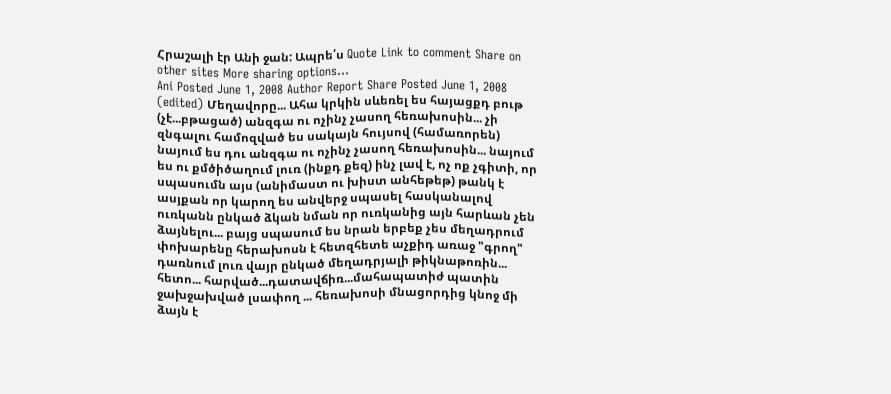Հրաշալի էր Անի ջան: Ապրե՛ս Quote Link to comment Share on other sites More sharing options...
Ani Posted June 1, 2008 Author Report Share Posted June 1, 2008 (edited) Մեղավորը... Ահա կրկին սևեռել ես հայացքդ բութ (չէ...բթացած) անզգա ու ոչինչ չասող հեռախոսին... չի զնգալու համոզված ես սակայն հույսով (համառորեն) նայում ես դու անզգա ու ոչինչ չասող հեռախոսին... նայում ես ու քմծիծաղում լուռ (ինքդ քեզ) ինչ լավ է, ոչ ոք չգիտի, որ սպասումն այս (անիմաստ ու խիստ անհեթեթ) թանկ է ասյքան որ կարող ես անվերջ սպասել հասկանալով ուռկանն ընկած ձկան նման որ ուռկանից այն հարևան չեն ձայնելու... բայց սպասում ես նրան երբեք չես մեղադրում փոխարենը հերախոսն է հետզհետե աչքիդ առաջ "գրող" դառնում լուռ վայր ընկած մեղադրյալի թիկնաթոռին... հետո... հարված...դատավճիռ...մահապատիժ պատին ջախջախված լսափող ... հեռախոսի մնացորդից կնոջ մի ձայն է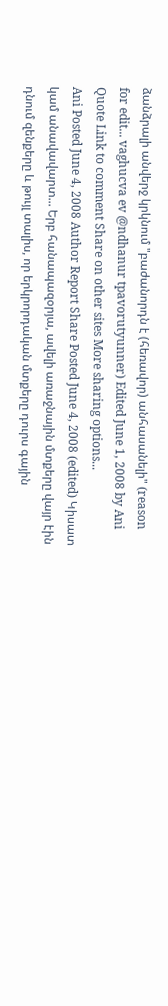ձանձրալի անվերջ կրկնում "բաժանորդն է (հեռավոր) անհասանելի" (reason for edit... vaghucva ev @ndhanur tpavorutyunner) Edited June 1, 2008 by Ani Quote Link to comment Share on other sites More sharing options...
Ani Posted June 4, 2008 Author Report Share Posted June 4, 2008 (edited) Կիսատ կամ անավավարտ... Երբ հանապազօրյա, ավելի առաջնային մտքերը վայր էին դնում զենքերը և թույլ տալիս, որ երկրորդական մտքերը դուրս գային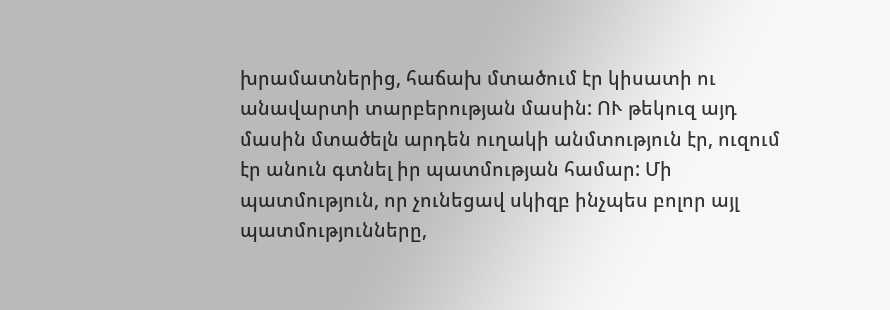խրամատներից, հաճախ մտածում էր կիսատի ու անավարտի տարբերության մասին: ՈՒ թեկուզ այդ մասին մտածելն արդեն ուղակի անմտություն էր, ուզում էր անուն գտնել իր պատմության համար: Մի պատմություն, որ չունեցավ սկիզբ ինչպես բոլոր այլ պատմությունները,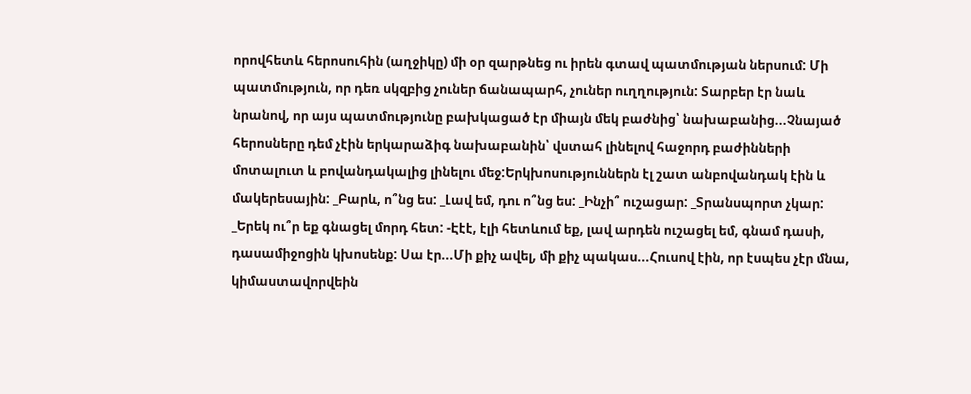որովհետև հերոսուհին (աղջիկը) մի օր զարթնեց ու իրեն գտավ պատմության ներսում: Մի պատմություն, որ դեռ սկզբից չուներ ճանապարհ, չուներ ուղղություն: Տարբեր էր նաև նրանով, որ այս պատմությունը բախկացած էր միայն մեկ բաժնից՝ նախաբանից...Չնայած հերոսները դեմ չէին երկարաձիգ նախաբանին՝ վստահ լինելով հաջորդ բաժինների մոտալուտ և բովանդակալից լինելու մեջ:Երկխոսություններն էլ շատ անբովանդակ էին և մակերեսային: _Բարև, ո՞նց ես: _Լավ եմ, դու ո՞նց ես: _Ինչի՞ ուշացար: _Տրանսպորտ չկար: _Երեկ ու՞ր եք գնացել մորդ հետ: -Էէէ, էլի հետևում եք, լավ արդեն ուշացել եմ, գնամ դասի, դասամիջոցին կխոսենք: Սա էր...Մի քիչ ավել, մի քիչ պակաս...Հուսով էին, որ էսպես չէր մնա, կիմաստավորվեին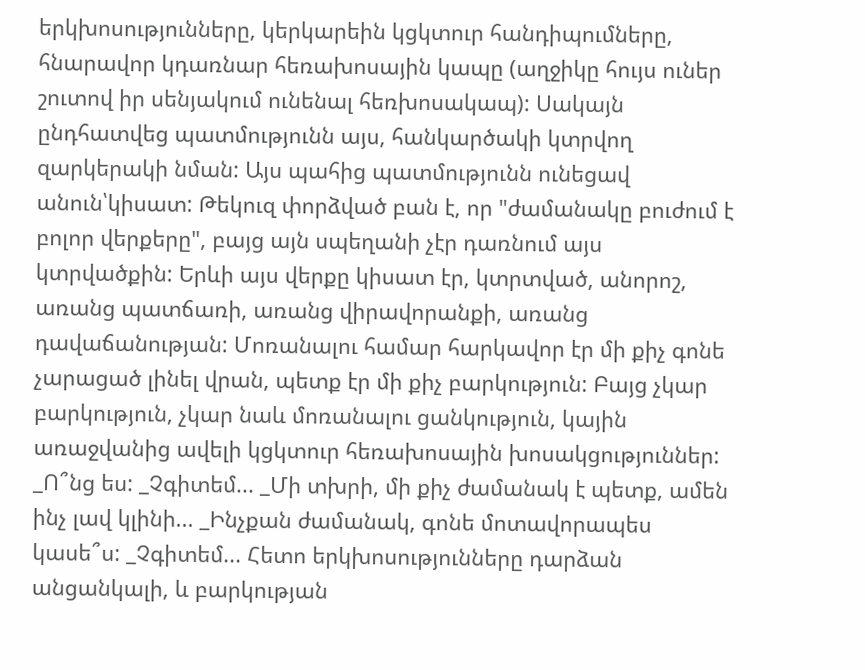երկխոսությունները, կերկարեին կցկտուր հանդիպումները, հնարավոր կդառնար հեռախոսային կապը (աղջիկը հույս ուներ շուտով իր սենյակում ունենալ հեռխոսակապ): Սակայն ընդհատվեց պատմությունն այս, հանկարծակի կտրվող զարկերակի նման: Այս պահից պատմությունն ունեցավ անուն՝կիսատ: Թեկուզ փորձված բան է, որ "ժամանակը բուժում է բոլոր վերքերը", բայց այն սպեղանի չէր դառնում այս կտրվածքին: Երևի այս վերքը կիսատ էր, կտրտված, անորոշ, առանց պատճառի, առանց վիրավորանքի, առանց դավաճանության: Մոռանալու համար հարկավոր էր մի քիչ գոնե չարացած լինել վրան, պետք էր մի քիչ բարկություն: Բայց չկար բարկություն, չկար նաև մոռանալու ցանկություն, կային առաջվանից ավելի կցկտուր հեռախոսային խոսակցություններ: _Ո՞նց ես: _Չգիտեմ... _Մի տխրի, մի քիչ ժամանակ է պետք, ամեն ինչ լավ կլինի... _Ինչքան ժամանակ, գոնե մոտավորապես կասե՞ս: _Չգիտեմ... Հետո երկխոսությունները դարձան անցանկալի, և բարկության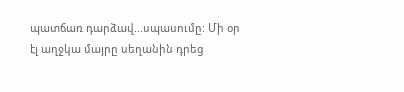պատճառ դարձավ...սպասումը: Մի օր էլ աղջկա մայրը սեղանին դրեց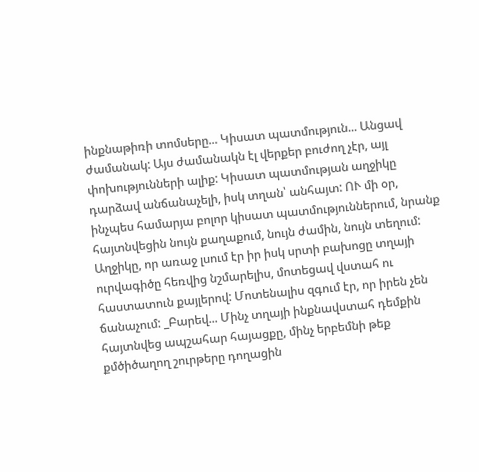ինքնաթիռի տոմսերը... Կիսատ պատմություն... Անցավ ժամանակ: Այս ժամանակն էլ վերքեր բուժող չէր, այլ փոխությունների ալիք: Կիսատ պատմության աղջիկը դարձավ անճանաչելի, իսկ տղան՝ անհայտ: ՈՒ մի օր, ինչպես համարյա բոլոր կիսատ պատմություններում, նրանք հայտնվեցին նույն քաղաքում, նույն ժամին, նույն տեղում: Աղջիկը, որ առաջ լսում էր իր իսկ սրտի բախոցը տղայի ուրվագիծը հեռվից նշմարելիս, մոտեցավ վստահ ու հաստատուն քայլերով: Մոտենալիս զգում էր, որ իրեն չեն ճանաչում: _Բարեվ... Մինչ տղայի ինքնավստահ դեմքին հայտնվեց ապշահար հայացքը, մինչ երբեմնի թեք քմծիծաղող շուրթերը դողացին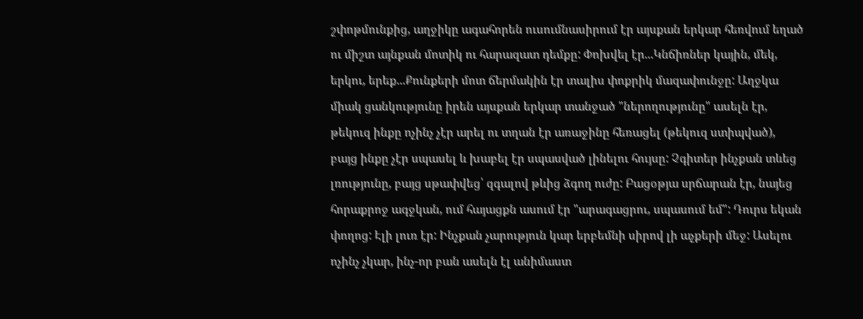շփոթմունքից, աղջիկը ագահորեն ուսումնասիրում էր այսքան երկար հեռվում եղած ու միշտ այնքան մոտիկ ու հարազատ դեմքը: Փոխվել էր...Կնճիռներ կային, մեկ, երկու, երեք...Քունքերի մոտ ճերմակին էր տալիս փոքրիկ մազափունջը: Աղջկա միակ ցանկությունը իրեն այսքան երկար տանջած "ներողությունը" ասելն էր, թեկուզ ինքը ոչինչ չէր արել ու տղան էր առաջինը հեռացել (թեկուզ ստիպված), բայց ինքը չէր սպասել և խաբել էր սպասված լինելու հույսը: Չգիտեր ինչքան տևեց լռությունը, բայց սթափվեց՝ զգալով թևից ձգող ուժը: Բացօթյա սրճարան էր, նայեց հորաքրոջ ագջկան, ում հայացքն ասում էր "արագացրու, սպասում եմ": Դուրս եկան փողոց: Էլի լուռ էր: Ինչքան չարություն կար երբեմնի սիրով լի աչքերի մեջ: Ասելու ոչինչ չկար, ինչ-որ բան ասելն էլ անիմաստ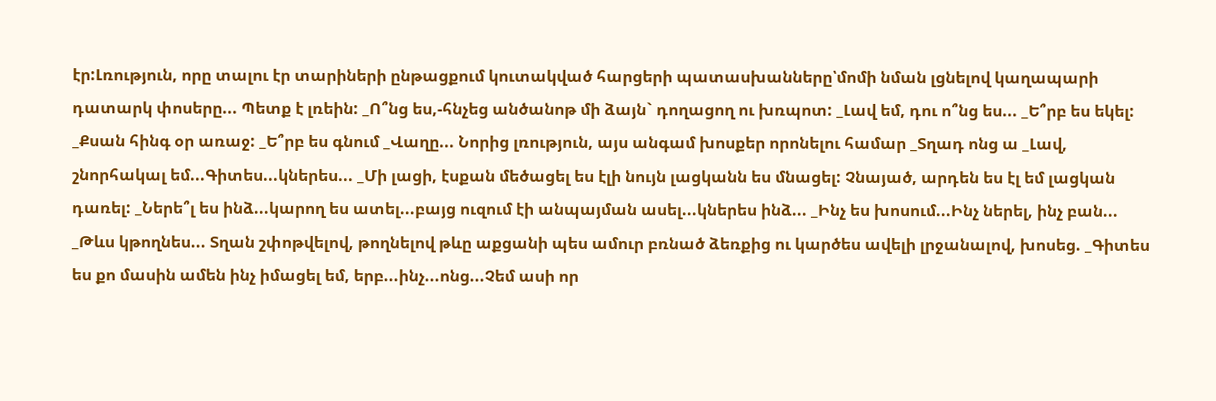էր:Լռություն, որը տալու էր տարիների ընթացքում կուտակված հարցերի պատասխանները՝մոմի նման լցնելով կաղապարի դատարկ փոսերը... Պետք է լռեին: _Ո՞նց ես,-հնչեց անծանոթ մի ձայն` դողացող ու խռպոտ: _Լավ եմ, դու ո՞նց ես... _Ե՞րբ ես եկել: _Քսան հինգ օր առաջ: _Ե՞րբ ես գնում _Վաղը... Նորից լռություն, այս անգամ խոսքեր որոնելու համար _Տղադ ոնց ա _Լավ, շնորհակալ եմ...Գիտես...կներես... _Մի լացի, էսքան մեծացել ես էլի նույն լացկանն ես մնացել: Չնայած, արդեն ես էլ եմ լացկան դառել: _Ներե՞լ ես ինձ...կարող ես ատել...բայց ուզում էի անպայման ասել...կներես ինձ... _Ինչ ես խոսում...Ինչ ներել, ինչ բան... _Թևս կթողնես... Տղան շփոթվելով, թողնելով թևը աքցանի պես ամուր բռնած ձեռքից ու կարծես ավելի լրջանալով, խոսեց. _Գիտես ես քո մասին ամեն ինչ իմացել եմ, երբ...ինչ...ոնց...Չեմ ասի որ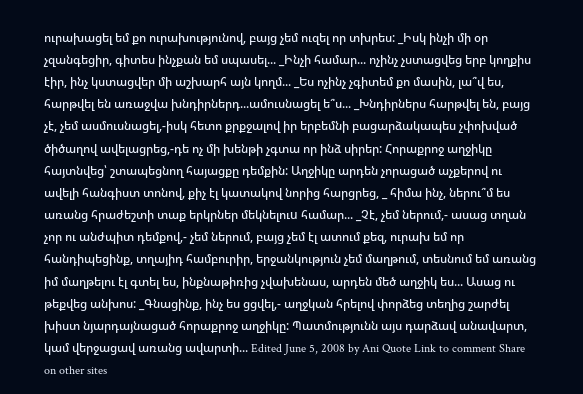ուրախացել եմ քո ուրախությունով, բայց չեմ ուզել որ տխրես: _Իսկ ինչի մի օր չզանգեցիր, գիտես ինչքան եմ սպասել... _Ինչի համար... ոչինչ չստացվեց երբ կողքիս էիր, ինչ կստացվեր մի աշխարհ այն կողմ... _Ես ոչինչ չգիտեմ քո մասին, լա՞վ ես, հարթվել են առաջվա խնդիրներդ...ամուսնացել ե՞ս... _Խնդիրներս հարթվել են, բայց չէ, չեմ ասմուսնացել,-իսկ հետո քրքջալով իր երբեմնի բացարձակապես չփոխված ծիծաղով ավելացրեց,-դե ոչ մի խենթի չգտա որ ինձ սիրեր: Հորաքրոջ աղջիկը հայտնվեց՝ շտապեցնող հայացքը դեմքին: Աղջիկը արդեն չորացած աչքերով ու ավելի հանգիստ տոնով, քիչ էլ կատակով նորից հարցրեց, _ հիմա ինչ, ներու՞մ ես առանց հրաժեշտի տաք երկրներ մեկնելուu համար... _Չէ, չեմ ներում,- ասաց տղան չոր ու անժպիտ դեմքով,- չեմ ներում, բայց չեմ էլ ատում քեզ, ուրախ եմ որ հանդիպեցինք, տղայիդ համբուրիր, երջանկություն չեմ մաղթում, տեսնում եմ առանց իմ մաղթելու էլ գտել ես, ինքնաթիռից չվախենաս, արդեն մեծ աղջիկ ես... Ասաց ու թեքվեց անխոս: _Գնացինք, ինչ ես ցցվել,- աղջկան հրելով փորձեց տեղից շարժել խիստ նյարդայնացած հորաքրոջ աղջիկը: Պատմությունն այս դարձավ անավարտ, կամ վերջացավ առանց ավարտի... Edited June 5, 2008 by Ani Quote Link to comment Share on other sites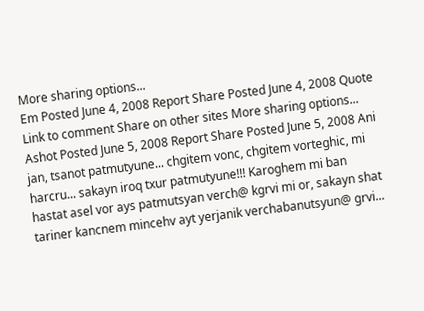More sharing options...
Em Posted June 4, 2008 Report Share Posted June 4, 2008 Quote Link to comment Share on other sites More sharing options...
Ashot Posted June 5, 2008 Report Share Posted June 5, 2008 Ani jan, tsanot patmutyune... chgitem vonc, chgitem vorteghic, mi harcru... sakayn iroq txur patmutyune!!! Karoghem mi ban hastat asel vor ays patmutsyan verch@ kgrvi mi or, sakayn shat tariner kancnem mincehv ayt yerjanik verchabanutsyun@ grvi...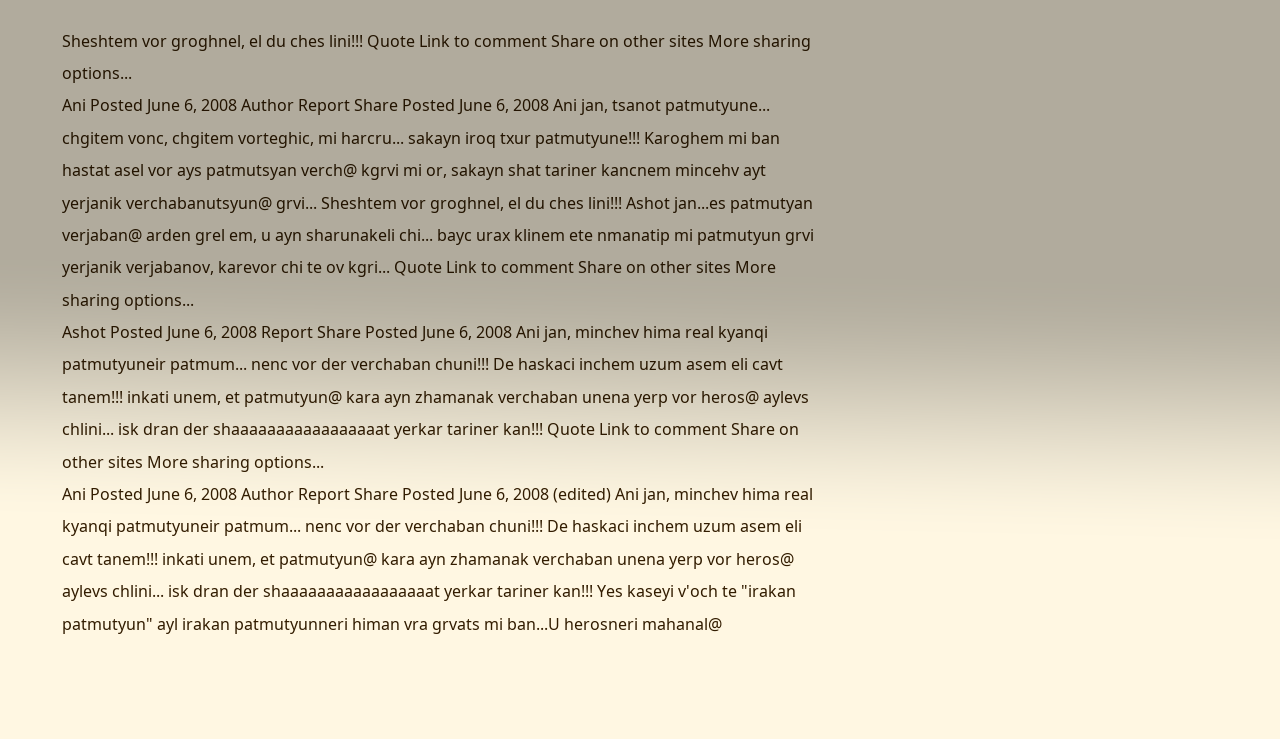Sheshtem vor groghnel, el du ches lini!!! Quote Link to comment Share on other sites More sharing options...
Ani Posted June 6, 2008 Author Report Share Posted June 6, 2008 Ani jan, tsanot patmutyune... chgitem vonc, chgitem vorteghic, mi harcru... sakayn iroq txur patmutyune!!! Karoghem mi ban hastat asel vor ays patmutsyan verch@ kgrvi mi or, sakayn shat tariner kancnem mincehv ayt yerjanik verchabanutsyun@ grvi... Sheshtem vor groghnel, el du ches lini!!! Ashot jan...es patmutyan verjaban@ arden grel em, u ayn sharunakeli chi... bayc urax klinem ete nmanatip mi patmutyun grvi yerjanik verjabanov, karevor chi te ov kgri... Quote Link to comment Share on other sites More sharing options...
Ashot Posted June 6, 2008 Report Share Posted June 6, 2008 Ani jan, minchev hima real kyanqi patmutyuneir patmum... nenc vor der verchaban chuni!!! De haskaci inchem uzum asem eli cavt tanem!!! inkati unem, et patmutyun@ kara ayn zhamanak verchaban unena yerp vor heros@ aylevs chlini... isk dran der shaaaaaaaaaaaaaaaaat yerkar tariner kan!!! Quote Link to comment Share on other sites More sharing options...
Ani Posted June 6, 2008 Author Report Share Posted June 6, 2008 (edited) Ani jan, minchev hima real kyanqi patmutyuneir patmum... nenc vor der verchaban chuni!!! De haskaci inchem uzum asem eli cavt tanem!!! inkati unem, et patmutyun@ kara ayn zhamanak verchaban unena yerp vor heros@ aylevs chlini... isk dran der shaaaaaaaaaaaaaaaaat yerkar tariner kan!!! Yes kaseyi v'och te "irakan patmutyun" ayl irakan patmutyunneri himan vra grvats mi ban...U herosneri mahanal@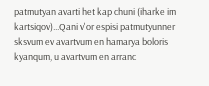patmutyan avarti het kap chuni (iharke im kartsiqov)...Qani v'or espisi patmutyunner sksvum ev avartvum en hamarya boloris kyanqum, u avartvum en arranc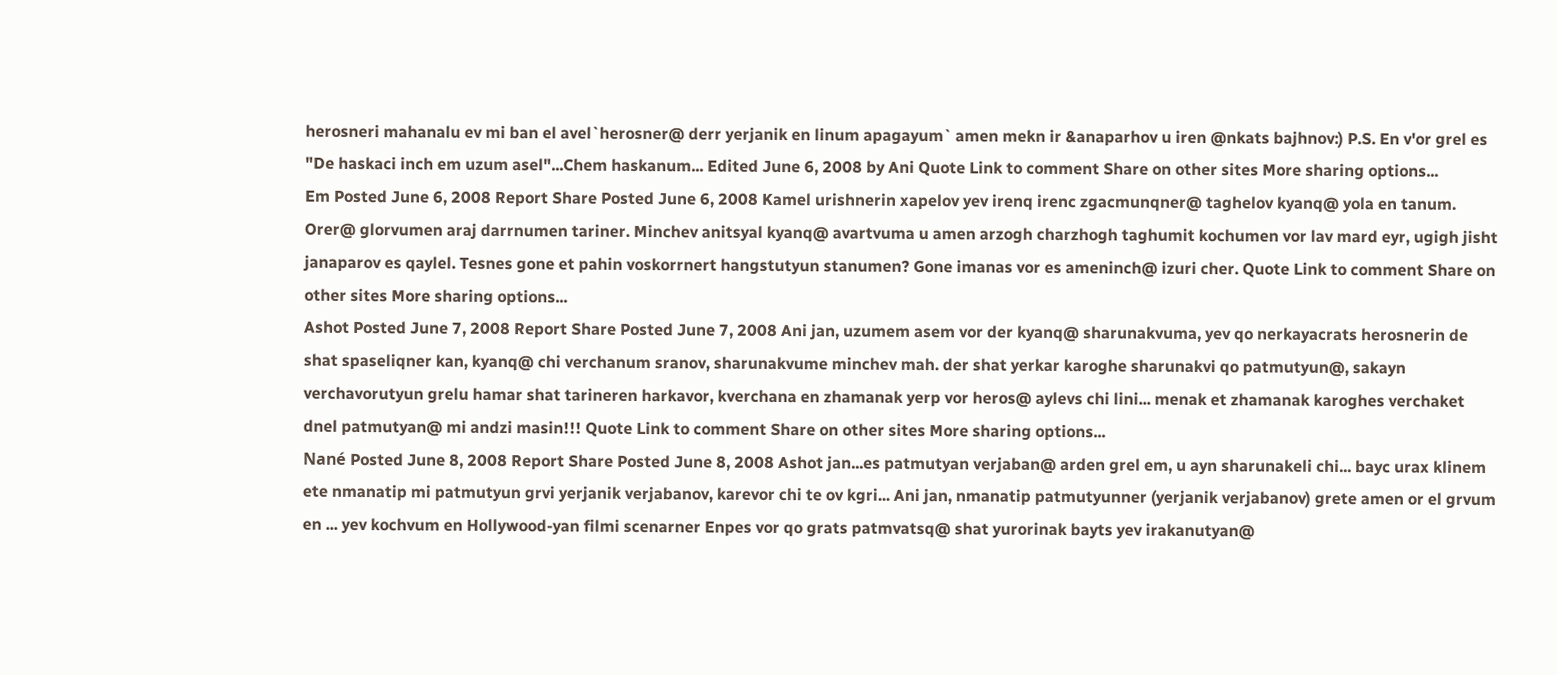herosneri mahanalu ev mi ban el avel`herosner@ derr yerjanik en linum apagayum` amen mekn ir &anaparhov u iren @nkats bajhnov:) P.S. En v'or grel es "De haskaci inch em uzum asel"...Chem haskanum... Edited June 6, 2008 by Ani Quote Link to comment Share on other sites More sharing options...
Em Posted June 6, 2008 Report Share Posted June 6, 2008 Kamel urishnerin xapelov yev irenq irenc zgacmunqner@ taghelov kyanq@ yola en tanum. Orer@ glorvumen araj darrnumen tariner. Minchev anitsyal kyanq@ avartvuma u amen arzogh charzhogh taghumit kochumen vor lav mard eyr, ugigh jisht janaparov es qaylel. Tesnes gone et pahin voskorrnert hangstutyun stanumen? Gone imanas vor es ameninch@ izuri cher. Quote Link to comment Share on other sites More sharing options...
Ashot Posted June 7, 2008 Report Share Posted June 7, 2008 Ani jan, uzumem asem vor der kyanq@ sharunakvuma, yev qo nerkayacrats herosnerin de shat spaseliqner kan, kyanq@ chi verchanum sranov, sharunakvume minchev mah. der shat yerkar karoghe sharunakvi qo patmutyun@, sakayn verchavorutyun grelu hamar shat tarineren harkavor, kverchana en zhamanak yerp vor heros@ aylevs chi lini... menak et zhamanak karoghes verchaket dnel patmutyan@ mi andzi masin!!! Quote Link to comment Share on other sites More sharing options...
Nané Posted June 8, 2008 Report Share Posted June 8, 2008 Ashot jan...es patmutyan verjaban@ arden grel em, u ayn sharunakeli chi... bayc urax klinem ete nmanatip mi patmutyun grvi yerjanik verjabanov, karevor chi te ov kgri... Ani jan, nmanatip patmutyunner (yerjanik verjabanov) grete amen or el grvum en ... yev kochvum en Hollywood-yan filmi scenarner Enpes vor qo grats patmvatsq@ shat yurorinak bayts yev irakanutyan@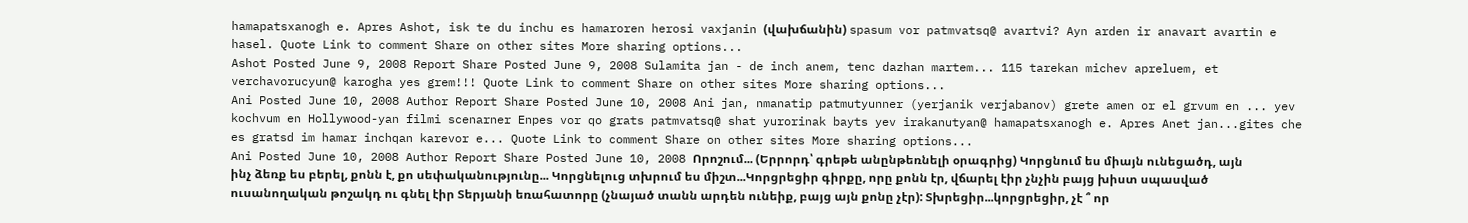hamapatsxanogh e. Apres Ashot, isk te du inchu es hamaroren herosi vaxjanin (վախճանին) spasum vor patmvatsq@ avartvi? Ayn arden ir anavart avartin e hasel. Quote Link to comment Share on other sites More sharing options...
Ashot Posted June 9, 2008 Report Share Posted June 9, 2008 Sulamita jan - de inch anem, tenc dazhan martem... 115 tarekan michev apreluem, et verchavorucyun@ karogha yes grem!!! Quote Link to comment Share on other sites More sharing options...
Ani Posted June 10, 2008 Author Report Share Posted June 10, 2008 Ani jan, nmanatip patmutyunner (yerjanik verjabanov) grete amen or el grvum en ... yev kochvum en Hollywood-yan filmi scenarner Enpes vor qo grats patmvatsq@ shat yurorinak bayts yev irakanutyan@ hamapatsxanogh e. Apres Anet jan...gites che es gratsd im hamar inchqan karevor e... Quote Link to comment Share on other sites More sharing options...
Ani Posted June 10, 2008 Author Report Share Posted June 10, 2008 Որոշում... (Երրորդ՝ գրեթե անընթեռնելի օրագրից) Կորցնում ես միայն ունեցածդ, այն ինչ ձեռք ես բերել, քոնն է, քո սեփականությունը... Կորցնելուց տխրում ես միշտ...Կորցրեցիր գիրքը, որը քոնն էր, վճարել էիր չնչին բայց խիստ սպասված ուսանողական թոշակդ ու գնել էիր Տերյանի եռահատորը (չնայած տանն արդեն ունեիք, բայց այն քոնը չէր): Տխրեցիր...կորցրեցիր, չէ ՞ որ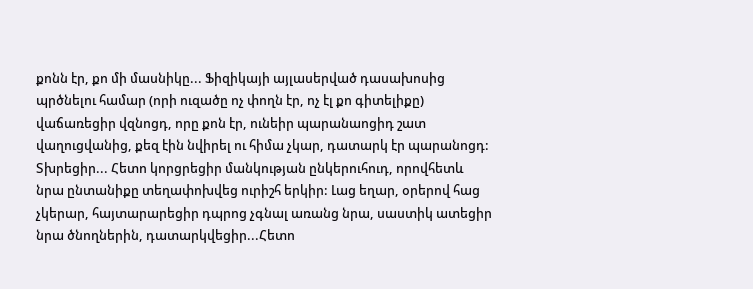քոնն էր, քո մի մասնիկը... Ֆիզիկայի այլասերված դասախոսից պրծնելու համար (որի ուզածը ոչ փողն էր, ոչ էլ քո գիտելիքը) վաճառեցիր վզնոցդ, որը քոն էր, ունեիր պարանաոցիդ շատ վաղուցվանից, քեզ էին նվիրել ու հիմա չկար, դատարկ էր պարանոցդ: Տխրեցիր... Հետո կորցրեցիր մանկության ընկերուհուդ, որովհետև նրա ընտանիքը տեղափոխվեց ուրիշհ երկիր: Լաց եղար, օրերով հաց չկերար, հայտարարեցիր դպրոց չգնալ առանց նրա, սաստիկ ատեցիր նրա ծնողներին, դատարկվեցիր...Հետո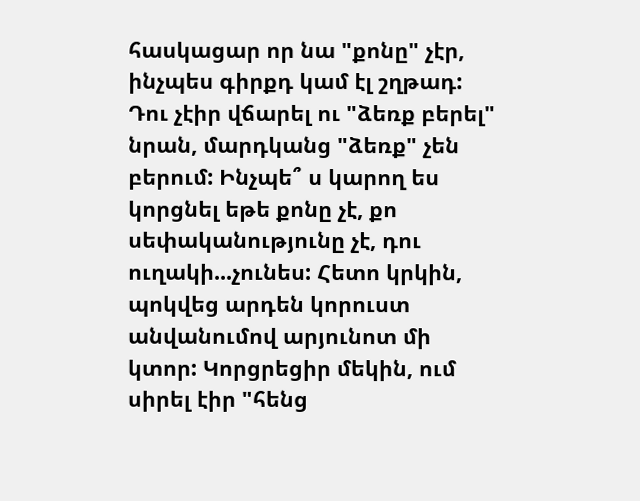հասկացար որ նա "քոնը" չէր, ինչպես գիրքդ կամ էլ շղթադ: Դու չէիր վճարել ու "ձեռք բերել" նրան, մարդկանց "ձեռք" չեն բերում: Ինչպե՞ ս կարող ես կորցնել եթե քոնը չէ, քո սեփականությունը չէ, դու ուղակի...չունես: Հետո կրկին, պոկվեց արդեն կորուստ անվանումով արյունոտ մի կտոր: Կորցրեցիր մեկին, ում սիրել էիր "հենց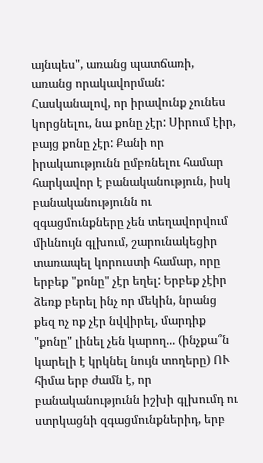այնպես", առանց պատճառի, առանց որակավորման: Հասկանալով, որ իրավունք չունես կորցնելու, նա քոնը չէր: Սիրում էիր, բայց քոնը չէր: Քանի որ իրակաությունն ըմբռնելու համար հարկավոր է բանականություն, իսկ բանականությունն ու զգացմունքները չեն տեղավորվում միևնույն գլխում, շարունակեցիր տառապել կորուստի համար, որը երբեք "քոնը" չէր եղել: Երբեք չէիր ձեռք բերել ինչ որ մեկին, նրանց քեզ ոչ ոք չէր նվվիրել, մարդիք "քոնը" լինել չեն կարող... (ինչքա՞ն կարելի է կրկնել նույն տողերը) ՈՒ հիմա երբ ժամն է, որ բանականությունն իշխի գլխումդ ու ստրկացնի զգացմունքներիդ, երբ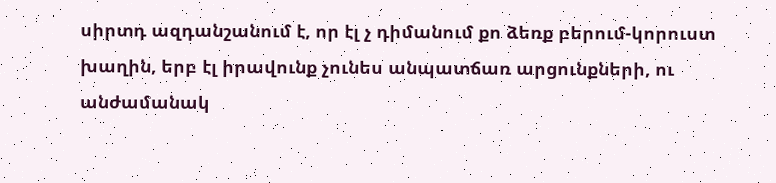սիրտդ ազդանշանում է, որ էլ չ դիմանում քո ձեռք բերում-կորուստ խաղին, երբ էլ իրավունք չունես անպատճառ արցունքների, ու անժամանակ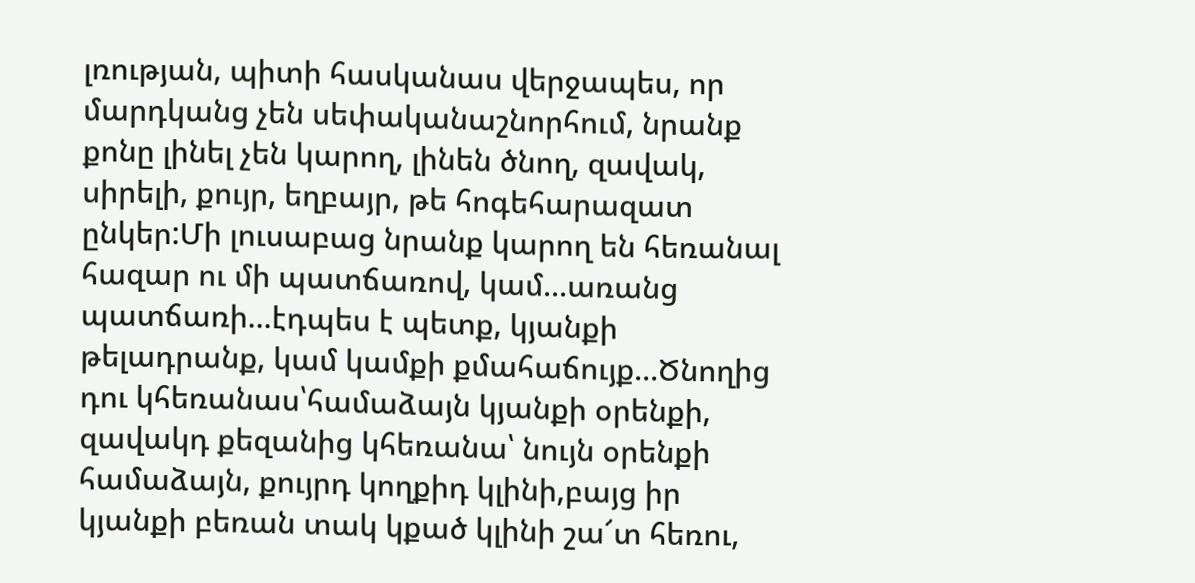լռության, պիտի հասկանաս վերջապես, որ մարդկանց չեն սեփականաշնորհում, նրանք քոնը լինել չեն կարող, լինեն ծնող, զավակ, սիրելի, քույր, եղբայր, թե հոգեհարազատ ընկեր:Մի լուսաբաց նրանք կարող են հեռանալ հազար ու մի պատճառով, կամ...առանց պատճառի...էդպես է պետք, կյանքի թելադրանք, կամ կամքի քմահաճույք...Ծնողից դու կհեռանաս՝համաձայն կյանքի օրենքի, զավակդ քեզանից կհեռանա՝ նույն օրենքի համաձայն, քույրդ կողքիդ կլինի,բայց իր կյանքի բեռան տակ կքած կլինի շա՜տ հեռու,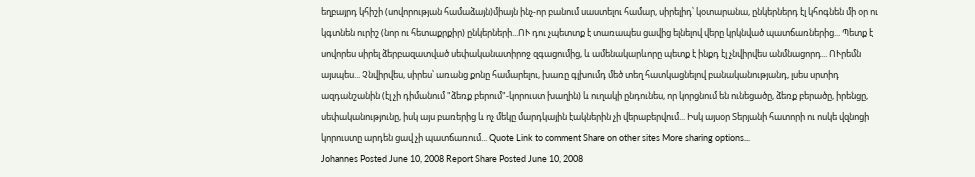եղբայրդ կհիշի (սովորության համաձայն)միայն ինչ-որ բանում սաստելու համար, սիրելիդ՝ կօտարանա, ընկերներդ էլ կհոգնեն մի օր ու կգտնեն ուրիշ (նոր ու հետաքրքիր) ընկերների...ՈՒ դու չպետտք է տառապես ցավից ելնելով վերը կրկնված պատճառներից... Պետք է սովորես սիրել ձերբազատված սեփականատիրոջ զգացումից, և ամենակարևորը պետք է ինքդ էլ չնվիրվես անմնացորդ... ՈՒրեմն այսպես... Չնվիրվես, սիրես՝ առանց քոնը համարելու, խառը գլխումդ մեծ տեղ հատկացնելով բանականությանդ, լսես սրտիդ ազդանշանին (էլ չի դիմանում "ձեռք բերում"-կորուստ խաղին) և ուղակի ընդունես, որ կորցնում են ունեցածը, ձեռք բերածը, իրենցը, սեփականությունը, իսկ այս բառերից և ոչ մեկը մարդկային էակներին չի վերաբերվում... Իսկ այսօր Տերյանի հատորի ու ոսկե վզնոցի կորուստը արդեն ցավ չի պատճառում... Quote Link to comment Share on other sites More sharing options...
Johannes Posted June 10, 2008 Report Share Posted June 10, 2008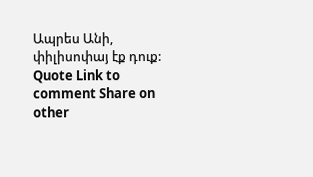Ապրես Անի, փիլիսոփայ էք դուք: Quote Link to comment Share on other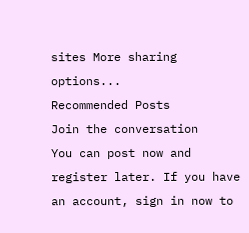sites More sharing options...
Recommended Posts
Join the conversation
You can post now and register later. If you have an account, sign in now to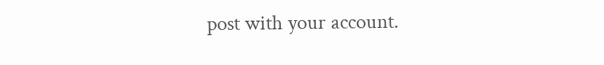post with your account.